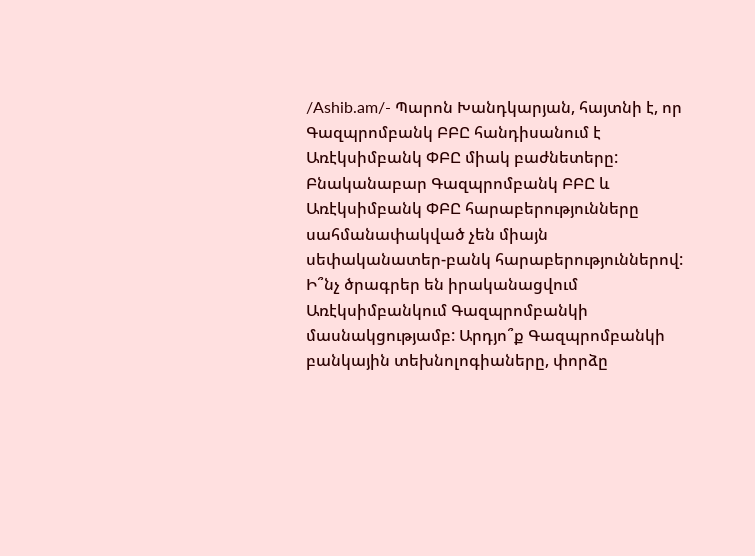/Ashib.am/- Պարոն Խանդկարյան, հայտնի է, որ Գազպրոմբանկ ԲԲԸ հանդիսանում է Առէկսիմբանկ ՓԲԸ միակ բաժնետերը: Բնականաբար Գազպրոմբանկ ԲԲԸ և Առէկսիմբանկ ՓԲԸ հարաբերությունները սահմանափակված չեն միայն սեփականատեր-բանկ հարաբերություններով: Ի՞նչ ծրագրեր են իրականացվում Առէկսիմբանկում Գազպրոմբանկի մասնակցությամբ: Արդյո՞ք Գազպրոմբանկի բանկային տեխնոլոգիաները, փորձը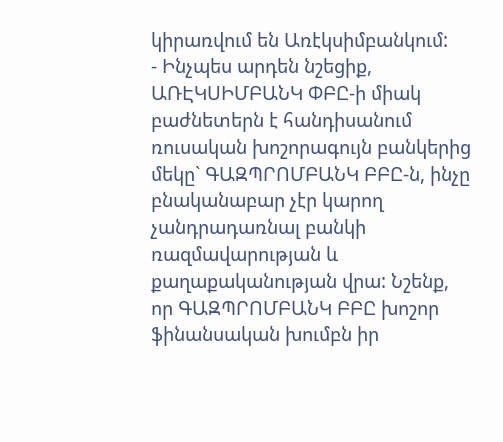կիրառվում են Առէկսիմբանկում:
- Ինչպես արդեն նշեցիք, ԱՌԷԿՍԻՄԲԱՆԿ ՓԲԸ-ի միակ բաժնետերն է հանդիսանում ռուսական խոշորագույն բանկերից մեկը` ԳԱԶՊՐՈՄԲԱՆԿ ԲԲԸ-ն, ինչը բնականաբար չէր կարող չանդրադառնալ բանկի ռազմավարության և քաղաքականության վրա: Նշենք, որ ԳԱԶՊՐՈՄԲԱՆԿ ԲԲԸ խոշոր ֆինանսական խումբն իր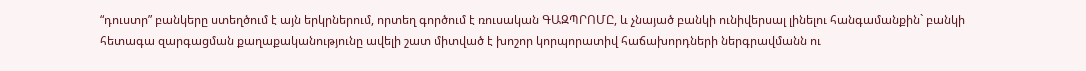“դուստր” բանկերը ստեղծում է այն երկրներում, որտեղ գործում է ռուսական ԳԱԶՊՐՈՄԸ, և չնայած բանկի ունիվերսալ լինելու հանգամանքին` բանկի հետագա զարգացման քաղաքականությունը ավելի շատ միտված է խոշոր կորպորատիվ հաճախորդների ներգրավմանն ու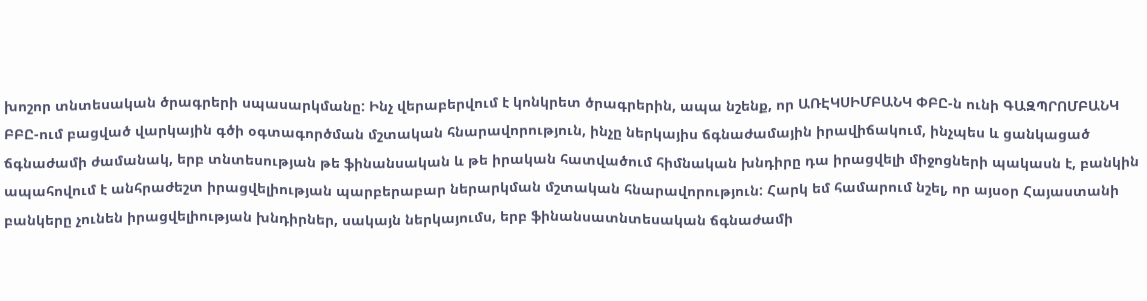խոշոր տնտեսական ծրագրերի սպասարկմանը: Ինչ վերաբերվում է կոնկրետ ծրագրերին, ապա նշենք, որ ԱՌԷԿՍԻՄԲԱՆԿ ՓԲԸ-ն ունի ԳԱԶՊՐՈՄԲԱՆԿ ԲԲԸ-ում բացված վարկային գծի օգտագործման մշտական հնարավորություն, ինչը ներկայիս ճգնաժամային իրավիճակում, ինչպես և ցանկացած ճգնաժամի ժամանակ, երբ տնտեսության թե ֆինանսական և թե իրական հատվածում հիմնական խնդիրը դա իրացվելի միջոցների պակասն է, բանկին ապահովում է անհրաժեշտ իրացվելիության պարբերաբար ներարկման մշտական հնարավորություն: Հարկ եմ համարում նշել, որ այսօր Հայաստանի բանկերը չունեն իրացվելիության խնդիրներ, սակայն ներկայումս, երբ ֆինանսատնտեսական ճգնաժամի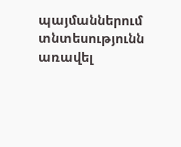պայմաններում տնտեսությունն առավել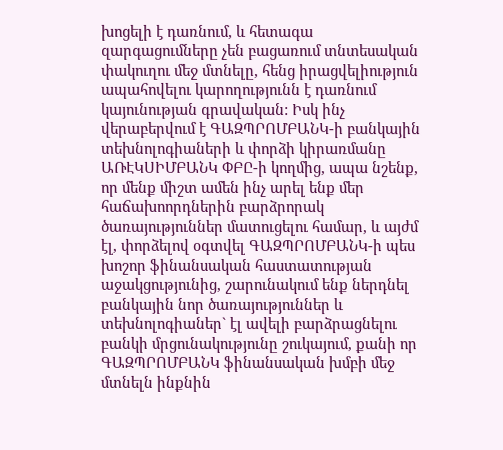խոցելի է դառնում, և հետագա զարգացումները չեն բացառում տնտեսական փակուղու մեջ մտնելը, հենց իրացվելիություն ապահովելու կարողությունն է դառնում կայունության գրավական: Իսկ ինչ վերաբերվում է ԳԱԶՊՐՈՄԲԱՆԿ-ի բանկային տեխնոլոգիաների և փորձի կիրառմանը ԱՌԷԿՍԻՄԲԱՆԿ ՓԲԸ-ի կողմից, ապա նշենք, որ մենք միշտ ամեն ինչ արել ենք մեր հաճախոորդներին բարձրորակ ծառայություններ մատուցելու համար, և այժմ էլ, փորձելով օգտվել ԳԱԶՊՐՈՄԲԱՆԿ-ի պես խոշոր ֆինանսական հաստատության աջակցությունից, շարունակում ենք ներդնել բանկային նոր ծառայություններ և տեխնոլոգիաներ` էլ ավելի բարձրացնելու բանկի մրցունակությունը շուկայում, քանի որ ԳԱԶՊՐՈՄԲԱՆԿ ֆինանսական խմբի մեջ մտնելն ինքնին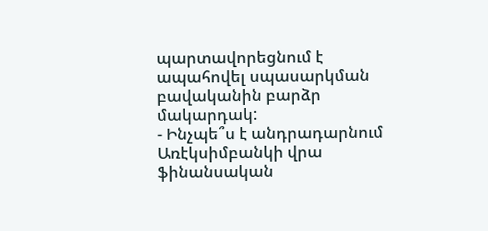պարտավորեցնում է ապահովել սպասարկման բավականին բարձր մակարդակ:
- Ինչպե՞ս է անդրադարնում Առէկսիմբանկի վրա ֆինանսական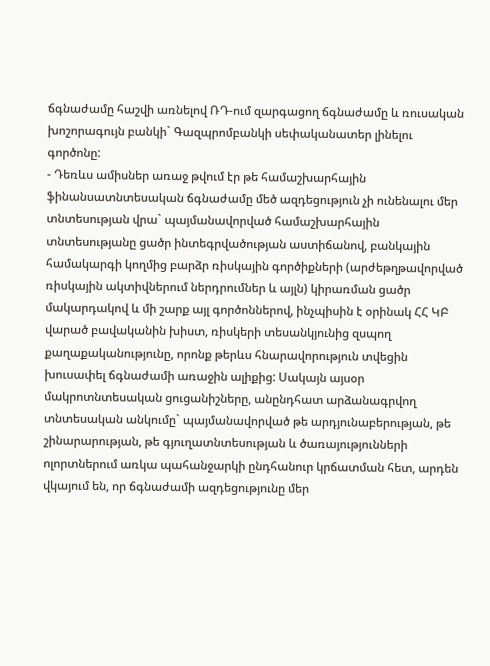ճգնաժամը հաշվի առնելով ՌԴ-ում զարգացող ճգնաժամը և ռուսական խոշորագույն բանկի` Գազպրոմբանկի սեփականատեր լինելու գործոնը:
- Դեռևս ամիսներ առաջ թվում էր թե համաշխարհային ֆինանսատնտեսական ճգնաժամը մեծ ազդեցություն չի ունենալու մեր տնտեսության վրա` պայմանավորված համաշխարհային տնտեսությանը ցածր ինտեգրվածության աստիճանով, բանկային համակարգի կողմից բարձր ռիսկային գործիքների (արժեթղթավորված ռիսկային ակտիվներում ներդրումներ և այլն) կիրառման ցածր մակարդակով և մի շարք այլ գործոններով, ինչպիսին է օրինակ ՀՀ ԿԲ վարած բավականին խիստ, ռիսկերի տեսանկյունից զսպող քաղաքականությունը, որոնք թերևս հնարավորություն տվեցին խուսափել ճգնաժամի առաջին ալիքից: Սակայն այսօր մակրոտնտեսական ցուցանիշները, անընդհատ արձանագրվող տնտեսական անկումը` պայմանավորված թե արդյունաբերության, թե շինարարության, թե գյուղատնտեսության և ծառայությունների ոլորտներում առկա պահանջարկի ընդհանուր կրճատման հետ, արդեն վկայում են, որ ճգնաժամի ազդեցությունը մեր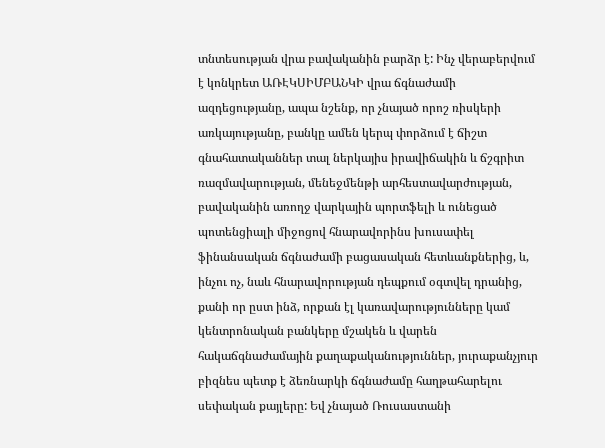տնտեսության վրա բավականին բարձր է: Ինչ վերաբերվում է կոնկրետ ԱՌԷԿՍԻՄԲԱՆԿԻ վրա ճգնաժամի ազդեցությանը, ապա նշենք, որ չնայած որոշ ռիսկերի առկայությանը, բանկը ամեն կերպ փորձում է ճիշտ գնահատականներ տալ ներկայիս իրավիճակին և ճշգրիտ ռազմավարության, մենեջմենթի արհեստավարժության, բավականին առողջ վարկային պորտֆելի և ունեցած պոտենցիալի միջոցով հնարավորինս խուսափել ֆինանսական ճգնաժամի բացասական հետևանքներից, և, ինչու ոչ, նաև հնարավորության դեպքում օգտվել դրանից, քանի որ ըստ ինձ, որքան էլ կառավարությունները կամ կենտրոնական բանկերը մշակեն և վարեն հակաճգնաժամային քաղաքականություններ, յուրաքանչյուր բիզնես պետք է ձեռնարկի ճգնաժամը հաղթահարելու սեփական քայլերը: Եվ չնայած Ռուսաստանի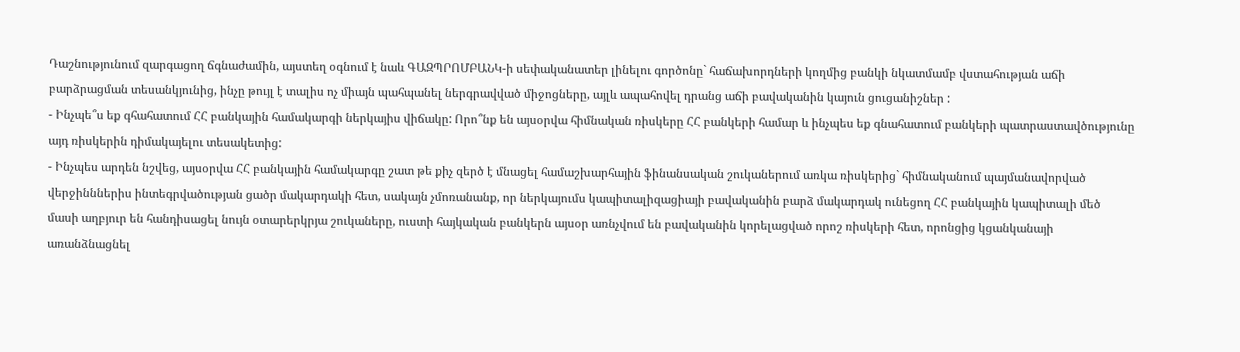Դաշնությունում զարգացող ճգնաժամին, այստեղ օգնում է նաև ԳԱԶՊՐՈՄԲԱՆԿ-ի սեփականատեր լինելու գործոնը` հաճախորդների կողմից բանկի նկատմամբ վստահության աճի բարձրացման տեսանկյունից, ինչը թույլ է տալիս ոչ միայն պահպանել ներգրավված միջոցները, այլև ապահովել դրանց աճի բավականին կայուն ցուցանիշներ :
- Ինչպե՞ս եք գհահատում ՀՀ բանկային համակարգի ներկայիս վիճակը: Որո՞նք են այսօրվա հիմնական ռիսկերը ՀՀ բանկերի համար և ինչպես եք գնահատում բանկերի պատրաստավծությունը այդ ռիսկերին դիմակայելու տեսակետից:
- Ինչպես արդեն նշվեց, այսօրվա ՀՀ բանկային համակարգը շատ թե քիչ զերծ է մնացել համաշխարհային ֆինանսական շուկաներում առկա ռիսկերից` հիմնականում պայմանավորված վերջինններիս ինտեգրվածության ցածր մակարդակի հետ, սակայն չմոռանանք, որ ներկայումս կապիտալիզացիայի բավականին բարձ մակարդակ ունեցող ՀՀ բանկային կապիտալի մեծ մասի աղբյուր են հանդիսացել նույն օտարերկրյա շուկաները, ուստի հայկական բանկերն այսօր առնչվում են բավականին կորելացված որոշ ռիսկերի հետ, որոնցից կցանկանայի առանձնացնել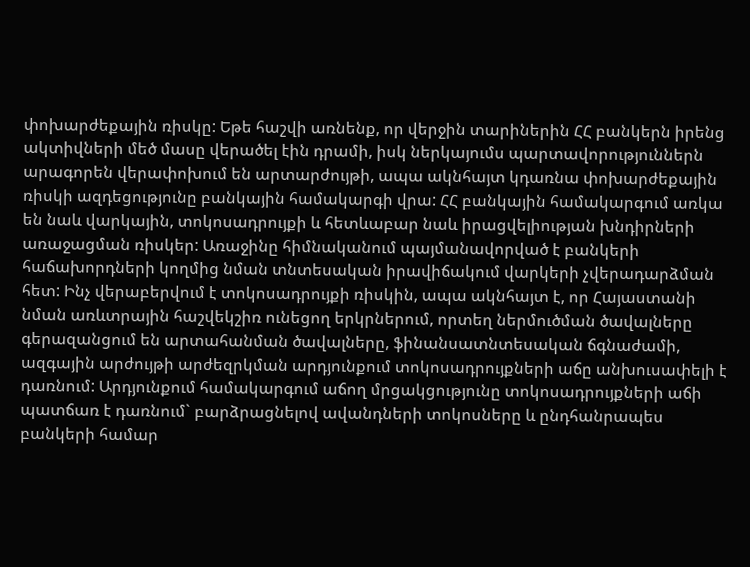փոխարժեքային ռիսկը: Եթե հաշվի առնենք, որ վերջին տարիներին ՀՀ բանկերն իրենց ակտիվների մեծ մասը վերածել էին դրամի, իսկ ներկայումս պարտավորություններն արագորեն վերափոխում են արտարժույթի, ապա ակնհայտ կդառնա փոխարժեքային ռիսկի ազդեցությունը բանկային համակարգի վրա: ՀՀ բանկային համակարգում առկա են նաև վարկային, տոկոսադրույքի և հետևաբար նաև իրացվելիության խնդիրների առաջացման ռիսկեր: Առաջինը հիմնականում պայմանավորված է բանկերի հաճախորդների կողմից նման տնտեսական իրավիճակում վարկերի չվերադարձման հետ: Ինչ վերաբերվում է տոկոսադրույքի ռիսկին, ապա ակնհայտ է, որ Հայաստանի նման առևտրային հաշվեկշիռ ունեցող երկրներում, որտեղ ներմուծման ծավալները գերազանցում են արտահանման ծավալները, ֆինանսատնտեսական ճգնաժամի, ազգային արժույթի արժեզրկման արդյունքում տոկոսադրույքների աճը անխուսափելի է դառնում: Արդյունքում համակարգում աճող մրցակցությունը տոկոսադրույքների աճի պատճառ է դառնում` բարձրացնելով ավանդների տոկոսները և ընդհանրապես բանկերի համար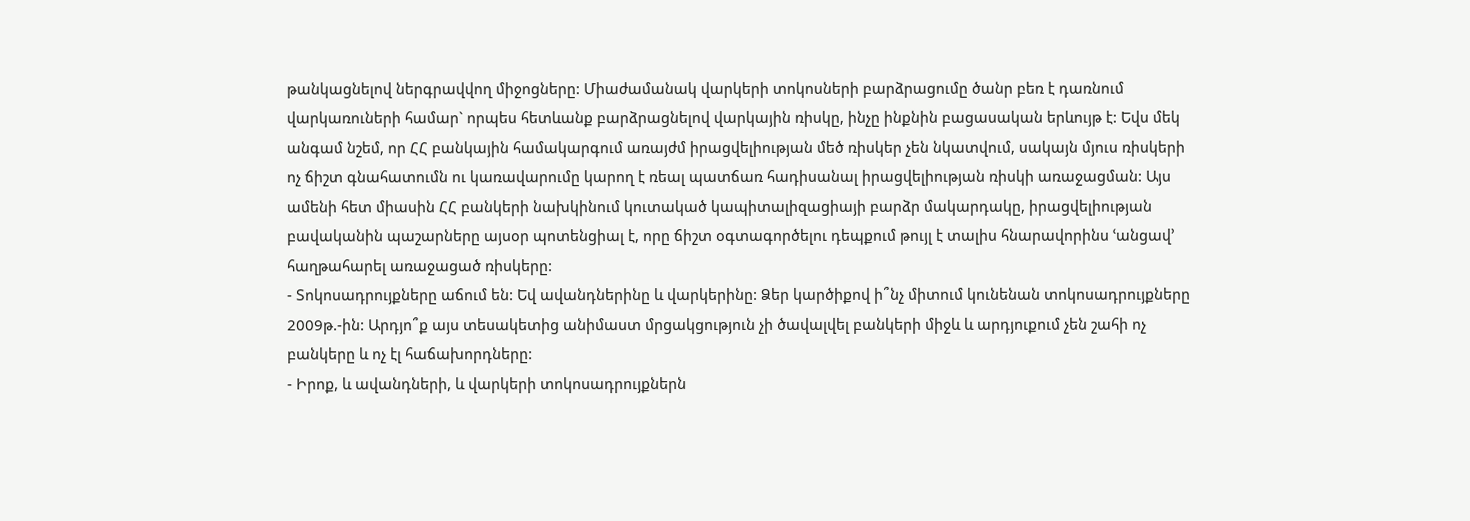թանկացնելով ներգրավվող միջոցները: Միաժամանակ վարկերի տոկոսների բարձրացումը ծանր բեռ է դառնում վարկառուների համար` որպես հետևանք բարձրացնելով վարկային ռիսկը, ինչը ինքնին բացասական երևույթ է: Եվս մեկ անգամ նշեմ, որ ՀՀ բանկային համակարգում առայժմ իրացվելիության մեծ ռիսկեր չեն նկատվում, սակայն մյուս ռիսկերի ոչ ճիշտ գնահատումն ու կառավարումը կարող է ռեալ պատճառ հադիսանալ իրացվելիության ռիսկի առաջացման: Այս ամենի հետ միասին ՀՀ բանկերի նախկինում կուտակած կապիտալիզացիայի բարձր մակարդակը, իրացվելիության բավականին պաշարները այսօր պոտենցիալ է, որը ճիշտ օգտագործելու դեպքում թույլ է տալիս հնարավորինս ՙանցավ՚ հաղթահարել առաջացած ռիսկերը:
- Տոկոսադրույքները աճում են: Եվ ավանդներինը և վարկերինը: Ձեր կարծիքով ի՞նչ միտում կունենան տոկոսադրույքները 2009թ.-ին: Արդյո՞ք այս տեսակետից անիմաստ մրցակցություն չի ծավալվել բանկերի միջև և արդյուքում չեն շահի ոչ բանկերը և ոչ էլ հաճախորդները:
- Իրոք, և ավանդների, և վարկերի տոկոսադրույքներն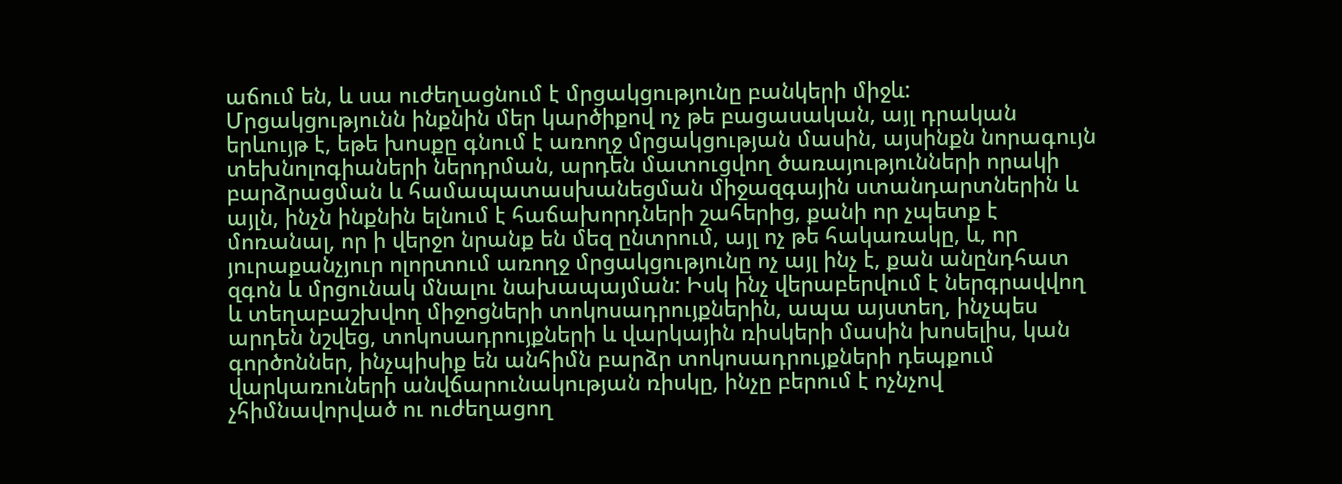աճում են, և սա ուժեղացնում է մրցակցությունը բանկերի միջև: Մրցակցությունն ինքնին մեր կարծիքով ոչ թե բացասական, այլ դրական երևույթ է, եթե խոսքը գնում է առողջ մրցակցության մասին, այսինքն նորագույն տեխնոլոգիաների ներդրման, արդեն մատուցվող ծառայությունների որակի բարձրացման և համապատասխանեցման միջազգային ստանդարտներին և այլն, ինչն ինքնին ելնում է հաճախորդների շահերից, քանի որ չպետք է մոռանալ, որ ի վերջո նրանք են մեզ ընտրում, այլ ոչ թե հակառակը, և, որ յուրաքանչյուր ոլորտում առողջ մրցակցությունը ոչ այլ ինչ է, քան անընդհատ զգոն և մրցունակ մնալու նախապայման: Իսկ ինչ վերաբերվում է ներգրավվող և տեղաբաշխվող միջոցների տոկոսադրույքներին, ապա այստեղ, ինչպես արդեն նշվեց, տոկոսադրույքների և վարկային ռիսկերի մասին խոսելիս, կան գործոններ, ինչպիսիք են անհիմն բարձր տոկոսադրույքների դեպքում վարկառուների անվճարունակության ռիսկը, ինչը բերում է ոչնչով չհիմնավորված ու ուժեղացող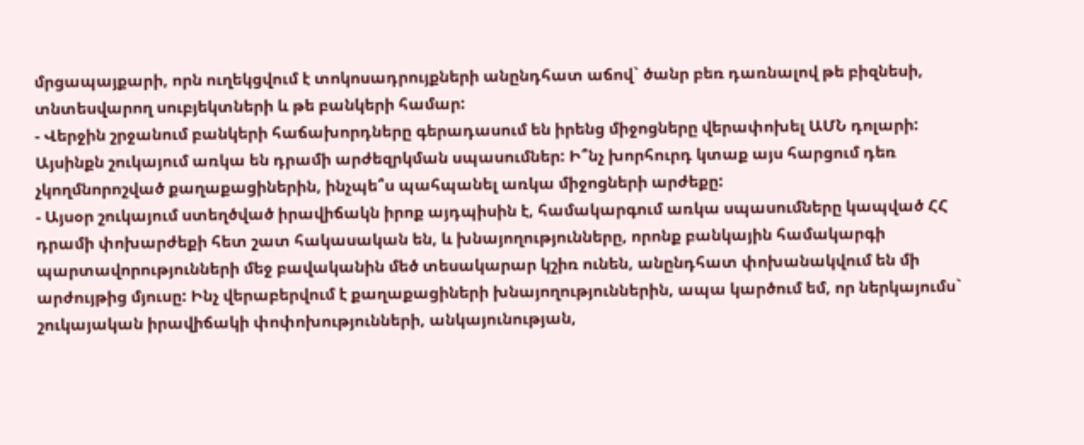մրցապայքարի, որն ուղեկցվում է տոկոսադրույքների անընդհատ աճով` ծանր բեռ դառնալով թե բիզնեսի, տնտեսվարող սուբյեկտների և թե բանկերի համար:
- Վերջին շրջանում բանկերի հաճախորդները գերադասում են իրենց միջոցները վերափոխել ԱՄՆ դոլարի: Այսինքն շուկայում առկա են դրամի արժեզրկման սպասումներ: Ի՞նչ խորհուրդ կտաք այս հարցում դեռ չկողմնորոշված քաղաքացիներին, ինչպե՞ս պահպանել առկա միջոցների արժեքը:
- Այսօր շուկայում ստեղծված իրավիճակն իրոք այդպիսին է, համակարգում առկա սպասումները կապված ՀՀ դրամի փոխարժեքի հետ շատ հակասական են, և խնայողությունները, որոնք բանկային համակարգի պարտավորությունների մեջ բավականին մեծ տեսակարար կշիռ ունեն, անընդհատ փոխանակվում են մի արժույթից մյուսը: Ինչ վերաբերվում է քաղաքացիների խնայողություններին, ապա կարծում եմ, որ ներկայումս` շուկայական իրավիճակի փոփոխությունների, անկայունության,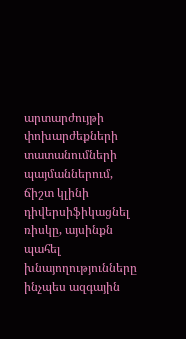արտարժույթի փոխարժեքների տատանումների պայմաններում, ճիշտ կլինի դիվերսիֆիկացնել ռիսկը, այսինքն պահել խնայողությունները ինչպես ազգային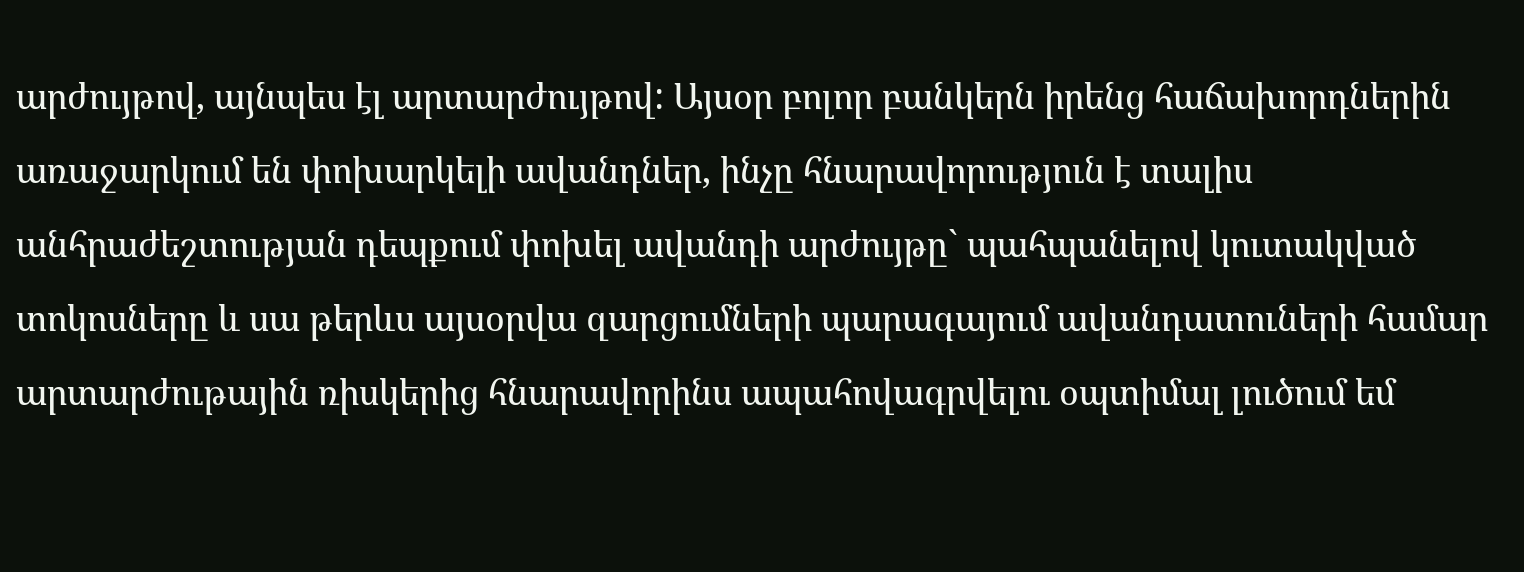արժույթով, այնպես էլ արտարժույթով: Այսօր բոլոր բանկերն իրենց հաճախորդներին առաջարկում են փոխարկելի ավանդներ, ինչը հնարավորություն է տալիս անհրաժեշտության դեպքում փոխել ավանդի արժույթը` պահպանելով կուտակված տոկոսները և սա թերևս այսօրվա զարցումների պարագայում ավանդատուների համար արտարժութային ռիսկերից հնարավորինս ապահովագրվելու օպտիմալ լուծում եմ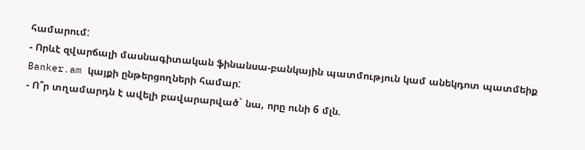համարում:
- Որևէ զվարճալի մասնագիտական ֆինանսա-բանկային պատմություն կամ անեկդոտ պատմեիք Banker.am կայքի ընթերցողների համար:
- Ո՞ր տղամարդն է ավելի բավարարված` նա, որը ունի 6 մլն.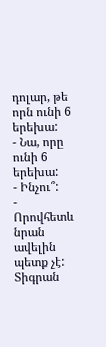դոլար, թե որն ունի 6 երեխա:
- Նա, որը ունի 6 երեխա:
- Ինչու՞:
- Որովհետև նրան ավելին պետք չէ:
Տիգրան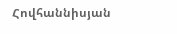Հովհաննիսյան